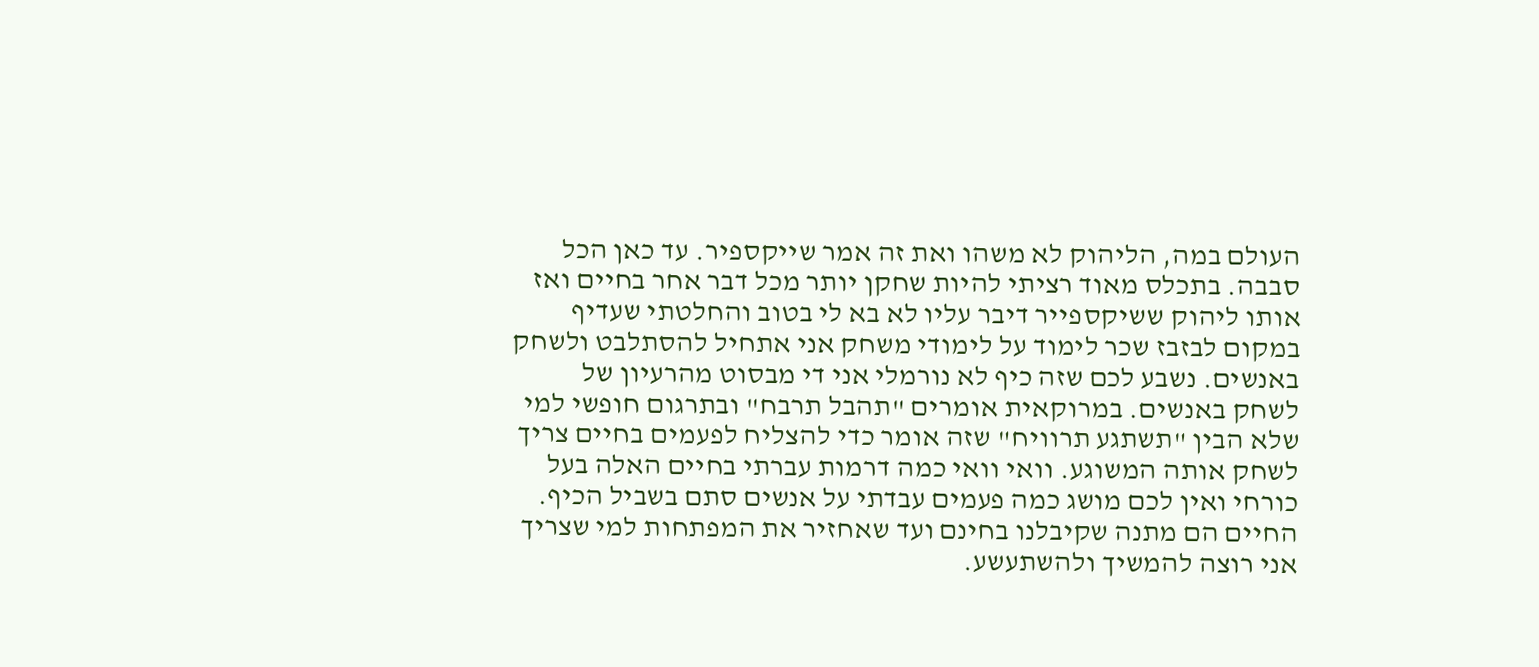העולם במה, הליהוק לא משהו ואת זה אמר שייקספיר. עד כאן הכל סבבה. בתכלס מאוד רציתי להיות שחקן יותר מכל דבר אחר בחיים ואז אותו ליהוק ששיקספייר דיבר עליו לא בא לי בטוב והחלטתי שעדיף במקום לבזבז שכר לימוד על לימודי משחק אני אתחיל להסתלבט ולשחק באנשים. נשבע לכם שזה כיף לא נורמלי אני די מבסוט מהרעיון של לשחק באנשים. במרוקאית אומרים "תהבל תרבח" ובתרגום חופשי למי שלא הבין "תשתגע תרוויח" שזה אומר כדי להצליח לפעמים בחיים צריך לשחק אותה המשוגע. וואי וואי כמה דרמות עברתי בחיים האלה בעל כורחי ואין לכם מושג כמה פעמים עבדתי על אנשים סתם בשביל הכיף. החיים הם מתנה שקיבלנו בחינם ועד שאחזיר את המפתחות למי שצריך אני רוצה להמשיך ולהשתעשע.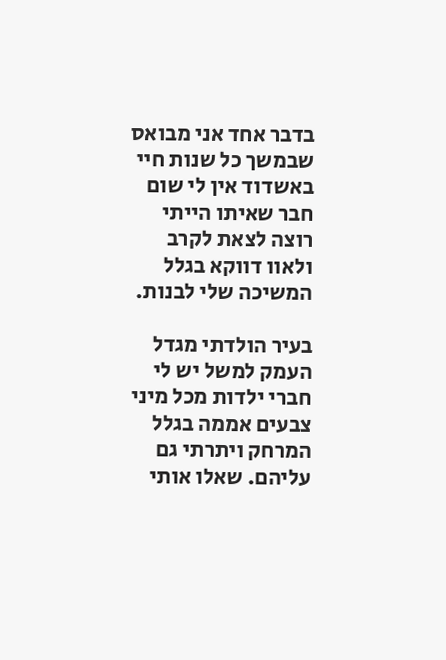בדבר אחד אני מבואס שבמשך כל שנות חיי באשדוד אין לי שום חבר שאיתו הייתי רוצה לצאת לקרב ולאוו דווקא בגלל המשיכה שלי לבנות.

בעיר הולדתי מגדל העמק למשל יש לי חברי ילדות מכל מיני צבעים אממה בגלל המרחק ויתרתי גם עליהם. שאלו אותי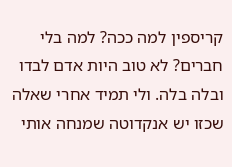קריספין למה ככה? למה בלי חברים? לא טוב היות אדם לבדו ובלה בלה. ולי תמיד אחרי שאלה שכזו יש אנקדוטה שמנחה אותי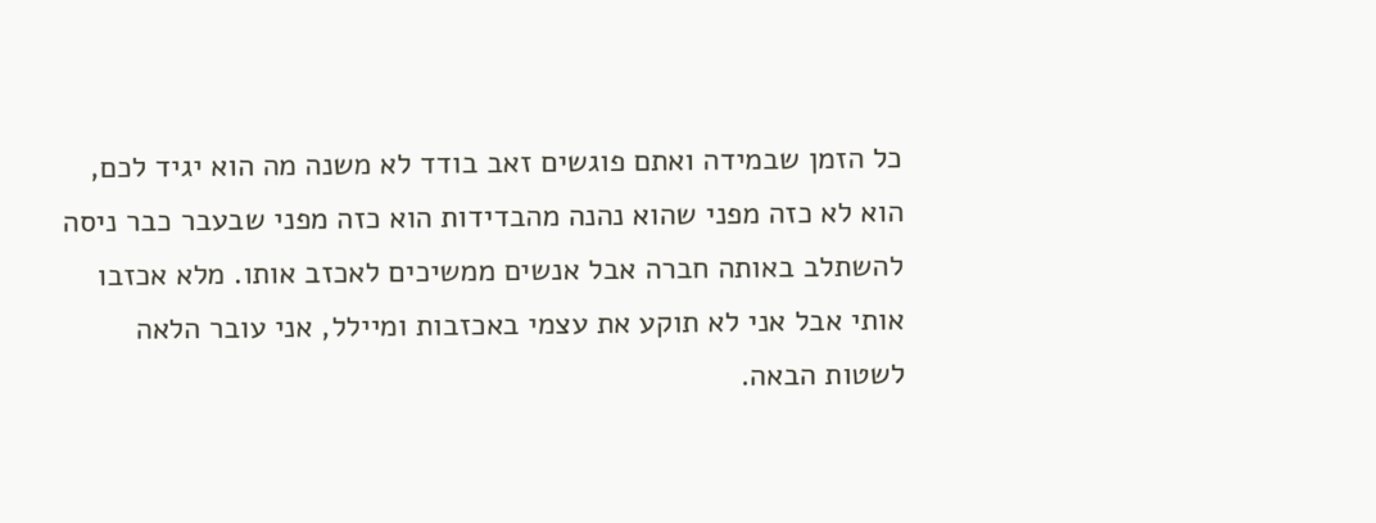כל הזמן שבמידה ואתם פוגשים זאב בודד לא משנה מה הוא יגיד לכם, הוא לא כזה מפני שהוא נהנה מהבדידות הוא כזה מפני שבעבר כבר ניסה להשתלב באותה חברה אבל אנשים ממשיכים לאכזב אותו. מלא אכזבו אותי אבל אני לא תוקע את עצמי באכזבות ומיילל, אני עובר הלאה לשטות הבאה.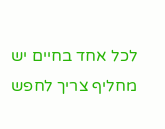לכל אחד בחיים יש מחליף צריך לחפש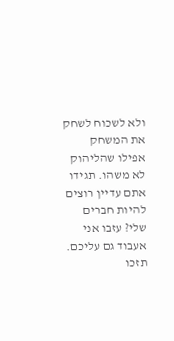ולא לשכוח לשחק את המשחק אפילו שהליהוק לא משהו. תגידו אתם עדיין רוצים להיות חברים שלי? עזבו אני אעבוד גם עליכם.
תזכו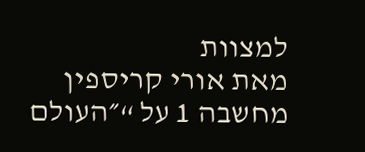למצוות
מאת אורי קריספין
מחשבה 1 על “״העולם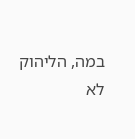במה, הליהוק לא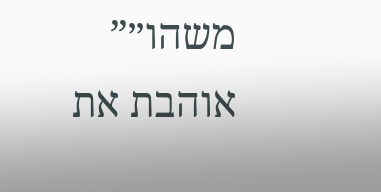משהו״”
אוהבת את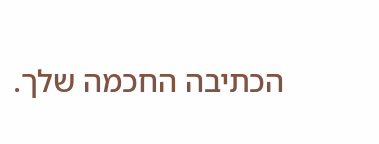הכתיבה החכמה שלך.